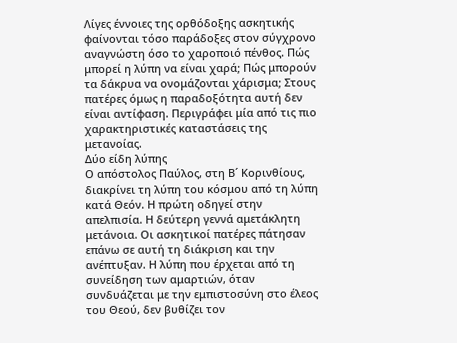Λίγες έννοιες της ορθόδοξης ασκητικής φαίνονται τόσο παράδοξες στον σύγχρονο αναγνώστη όσο το χαροποιό πένθος. Πώς μπορεί η λύπη να είναι χαρά; Πώς μπορούν τα δάκρυα να ονομάζονται χάρισμα; Στους πατέρες όμως η παραδοξότητα αυτή δεν είναι αντίφαση. Περιγράφει μία από τις πιο χαρακτηριστικές καταστάσεις της μετανοίας.
Δύο είδη λύπης
Ο απόστολος Παύλος, στη Β´ Κορινθίους, διακρίνει τη λύπη του κόσμου από τη λύπη κατά Θεόν. Η πρώτη οδηγεί στην απελπισία. Η δεύτερη γεννά αμετάκλητη μετάνοια. Οι ασκητικοί πατέρες πάτησαν επάνω σε αυτή τη διάκριση και την ανέπτυξαν. Η λύπη που έρχεται από τη συνείδηση των αμαρτιών, όταν συνδυάζεται με την εμπιστοσύνη στο έλεος του Θεού, δεν βυθίζει τον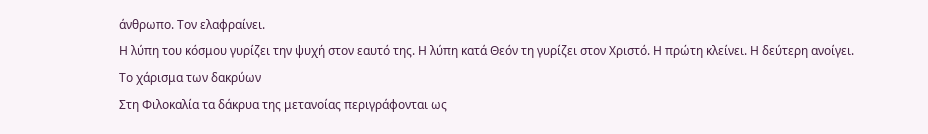άνθρωπο. Τον ελαφραίνει.
Η λύπη του κόσμου γυρίζει την ψυχή στον εαυτό της. Η λύπη κατά Θεόν τη γυρίζει στον Χριστό. Η πρώτη κλείνει. Η δεύτερη ανοίγει.
Το χάρισμα των δακρύων
Στη Φιλοκαλία τα δάκρυα της μετανοίας περιγράφονται ως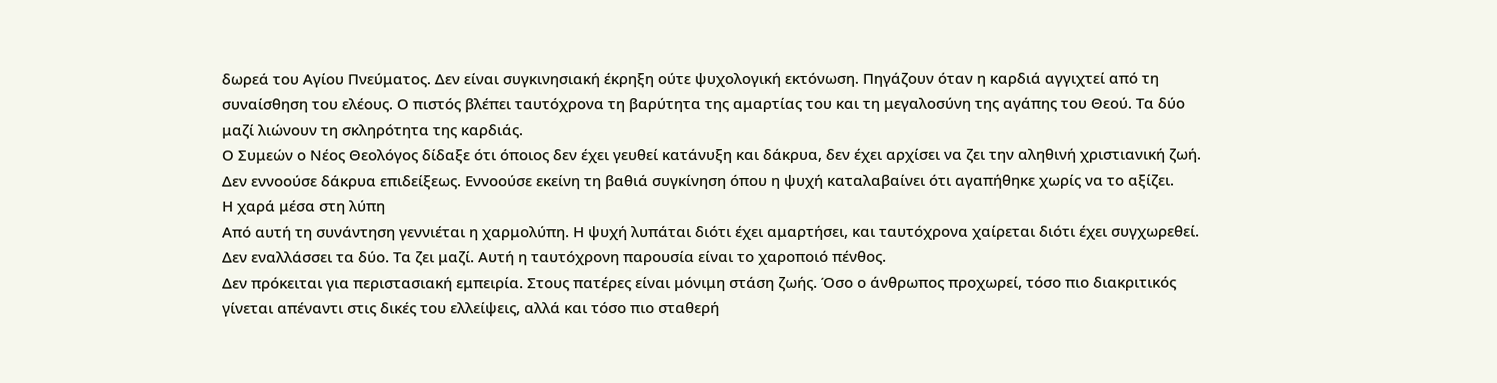δωρεά του Αγίου Πνεύματος. Δεν είναι συγκινησιακή έκρηξη ούτε ψυχολογική εκτόνωση. Πηγάζουν όταν η καρδιά αγγιχτεί από τη συναίσθηση του ελέους. Ο πιστός βλέπει ταυτόχρονα τη βαρύτητα της αμαρτίας του και τη μεγαλοσύνη της αγάπης του Θεού. Τα δύο μαζί λιώνουν τη σκληρότητα της καρδιάς.
Ο Συμεών ο Νέος Θεολόγος δίδαξε ότι όποιος δεν έχει γευθεί κατάνυξη και δάκρυα, δεν έχει αρχίσει να ζει την αληθινή χριστιανική ζωή. Δεν εννοούσε δάκρυα επιδείξεως. Εννοούσε εκείνη τη βαθιά συγκίνηση όπου η ψυχή καταλαβαίνει ότι αγαπήθηκε χωρίς να το αξίζει.
Η χαρά μέσα στη λύπη
Από αυτή τη συνάντηση γεννιέται η χαρμολύπη. Η ψυχή λυπάται διότι έχει αμαρτήσει, και ταυτόχρονα χαίρεται διότι έχει συγχωρεθεί. Δεν εναλλάσσει τα δύο. Τα ζει μαζί. Αυτή η ταυτόχρονη παρουσία είναι το χαροποιό πένθος.
Δεν πρόκειται για περιστασιακή εμπειρία. Στους πατέρες είναι μόνιμη στάση ζωής. Όσο ο άνθρωπος προχωρεί, τόσο πιο διακριτικός γίνεται απέναντι στις δικές του ελλείψεις, αλλά και τόσο πιο σταθερή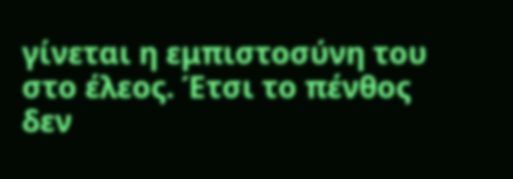γίνεται η εμπιστοσύνη του στο έλεος. Έτσι το πένθος δεν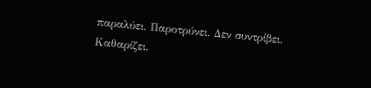παραλύει. Παροτρύνει. Δεν συντρίβει. Καθαρίζει.